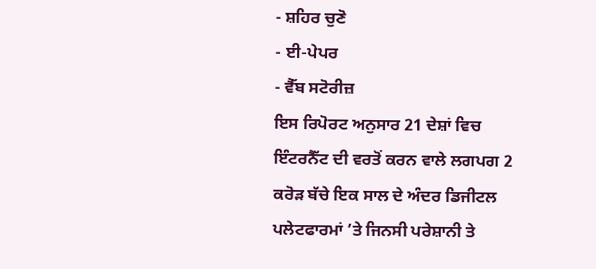- ਸ਼ਹਿਰ ਚੁਣੋ
- ਈ-ਪੇਪਰ
- ਵੈੱਬ ਸਟੋਰੀਜ਼
ਇਸ ਰਿਪੋਰਟ ਅਨੁਸਾਰ 21 ਦੇਸ਼ਾਂ ਵਿਚ ਇੰਟਰਨੈੱਟ ਦੀ ਵਰਤੋਂ ਕਰਨ ਵਾਲੇ ਲਗਪਗ 2 ਕਰੋੜ ਬੱਚੇ ਇਕ ਸਾਲ ਦੇ ਅੰਦਰ ਡਿਜੀਟਲ ਪਲੇਟਫਾਰਮਾਂ ’ਤੇ ਜਿਨਸੀ ਪਰੇਸ਼ਾਨੀ ਤੇ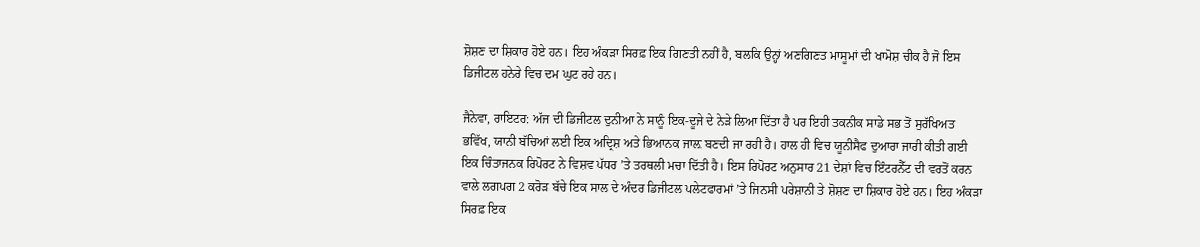ਸ਼ੋਸ਼ਣ ਦਾ ਸ਼ਿਕਾਰ ਹੋਏ ਹਨ। ਇਹ ਅੰਕੜਾ ਸਿਰਫ਼ ਇਕ ਗਿਣਤੀ ਨਹੀਂ ਹੈ, ਬਲਕਿ ਉਨ੍ਹਾਂ ਅਣਗਿਣਤ ਮਾਸੂਮਾਂ ਦੀ ਖਾਮੋਸ਼ ਚੀਕ ਹੈ ਜੋ ਇਸ ਡਿਜੀਟਲ ਹਨੇਰੇ ਵਿਚ ਦਮ ਘੁਟ ਰਹੇ ਹਨ।

ਜੈਨੇਵਾ, ਰਾਇਟਰ: ਅੱਜ ਦੀ ਡਿਜੀਟਲ ਦੁਨੀਆ ਨੇ ਸਾਨੂੰ ਇਕ-ਦੂਜੇ ਦੇ ਨੇੜੇ ਲਿਆ ਦਿੱਤਾ ਹੈ ਪਰ ਇਹੀ ਤਕਨੀਕ ਸਾਡੇ ਸਭ ਤੋਂ ਸੁਰੱਖਿਅਤ ਭਵਿੱਖ, ਯਾਨੀ ਬੱਚਿਆਂ ਲਈ ਇਕ ਅਦ੍ਰਿਸ਼ ਅਤੇ ਭਿਆਨਕ ਜਾਲ਼ ਬਣਦੀ ਜਾ ਰਹੀ ਹੈ। ਹਾਲ ਹੀ ਵਿਚ ਯੂਨੀਸੈਫ ਦੁਆਰਾ ਜਾਰੀ ਕੀਤੀ ਗਈ ਇਕ ਚਿੰਤਾਜਨਕ ਰਿਪੋਰਟ ਨੇ ਵਿਸ਼ਵ ਪੱਧਰ ’ਤੇ ਤਰਥਲੀ ਮਚਾ ਦਿੱਤੀ ਹੈ। ਇਸ ਰਿਪੋਰਟ ਅਨੁਸਾਰ 21 ਦੇਸ਼ਾਂ ਵਿਚ ਇੰਟਰਨੈੱਟ ਦੀ ਵਰਤੋਂ ਕਰਨ ਵਾਲੇ ਲਗਪਗ 2 ਕਰੋੜ ਬੱਚੇ ਇਕ ਸਾਲ ਦੇ ਅੰਦਰ ਡਿਜੀਟਲ ਪਲੇਟਫਾਰਮਾਂ ’ਤੇ ਜਿਨਸੀ ਪਰੇਸ਼ਾਨੀ ਤੇ ਸ਼ੋਸ਼ਣ ਦਾ ਸ਼ਿਕਾਰ ਹੋਏ ਹਨ। ਇਹ ਅੰਕੜਾ ਸਿਰਫ਼ ਇਕ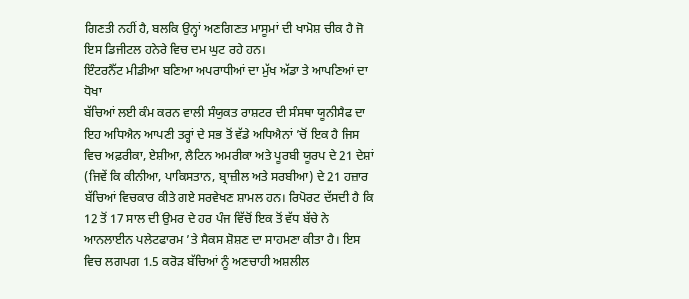ਗਿਣਤੀ ਨਹੀਂ ਹੈ, ਬਲਕਿ ਉਨ੍ਹਾਂ ਅਣਗਿਣਤ ਮਾਸੂਮਾਂ ਦੀ ਖਾਮੋਸ਼ ਚੀਕ ਹੈ ਜੋ ਇਸ ਡਿਜੀਟਲ ਹਨੇਰੇ ਵਿਚ ਦਮ ਘੁਟ ਰਹੇ ਹਨ।
ਇੰਟਰਨੈੱਟ ਮੀਡੀਆ ਬਣਿਆ ਅਪਰਾਧੀਆਂ ਦਾ ਮੁੱਖ ਅੱਡਾ ਤੇ ਆਪਣਿਆਂ ਦਾ ਧੋਖਾ
ਬੱਚਿਆਂ ਲਈ ਕੰਮ ਕਰਨ ਵਾਲੀ ਸੰਯੁਕਤ ਰਾਸ਼ਟਰ ਦੀ ਸੰਸਥਾ ਯੂਨੀਸੈਫ ਦਾ ਇਹ ਅਧਿਐਨ ਆਪਣੀ ਤਰ੍ਹਾਂ ਦੇ ਸਭ ਤੋਂ ਵੱਡੇ ਅਧਿਐਨਾਂ ’ਚੋਂ ਇਕ ਹੈ ਜਿਸ ਵਿਚ ਅਫ਼ਰੀਕਾ, ਏਸ਼ੀਆ, ਲੈਟਿਨ ਅਮਰੀਕਾ ਅਤੇ ਪੂਰਬੀ ਯੂਰਪ ਦੇ 21 ਦੇਸ਼ਾਂ (ਜਿਵੇਂ ਕਿ ਕੀਨੀਆ, ਪਾਕਿਸਤਾਨ, ਬ੍ਰਾਜ਼ੀਲ ਅਤੇ ਸਰਬੀਆ) ਦੇ 21 ਹਜ਼ਾਰ ਬੱਚਿਆਂ ਵਿਚਕਾਰ ਕੀਤੇ ਗਏ ਸਰਵੇਖਣ ਸ਼ਾਮਲ ਹਨ। ਰਿਪੋਰਟ ਦੱਸਦੀ ਹੈ ਕਿ 12 ਤੋਂ 17 ਸਾਲ ਦੀ ਉਮਰ ਦੇ ਹਰ ਪੰਜ ਵਿੱਚੋਂ ਇਕ ਤੋਂ ਵੱਧ ਬੱਚੇ ਨੇ ਆਨਲਾਈਨ ਪਲੇਟਫਾਰਮ ’ਤੇ ਸੈਕਸ ਸ਼ੋਸ਼ਣ ਦਾ ਸਾਹਮਣਾ ਕੀਤਾ ਹੈ। ਇਸ ਵਿਚ ਲਗਪਗ 1.5 ਕਰੋੜ ਬੱਚਿਆਂ ਨੂੰ ਅਣਚਾਹੀ ਅਸ਼ਲੀਲ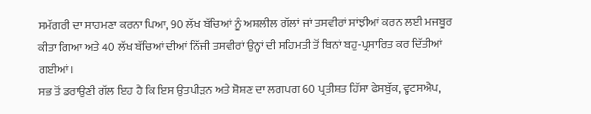ਸਮੱਗਰੀ ਦਾ ਸਾਹਮਣਾ ਕਰਨਾ ਪਿਆ, 90 ਲੱਖ ਬੱਚਿਆਂ ਨੂੰ ਅਸ਼ਲੀਲ ਗੱਲਾਂ ਜਾਂ ਤਸਵੀਰਾਂ ਸਾਂਝੀਆਂ ਕਰਨ ਲਈ ਮਜਬੂਰ ਕੀਤਾ ਗਿਆ ਅਤੇ 40 ਲੱਖ ਬੱਚਿਆਂ ਦੀਆਂ ਨਿੱਜੀ ਤਸਵੀਰਾਂ ਉਨ੍ਹਾਂ ਦੀ ਸਹਿਮਤੀ ਤੋਂ ਬਿਨਾਂ ਬਹੁ-ਪ੍ਰਸਾਰਿਤ ਕਰ ਦਿੱਤੀਆਂ ਗਈਆਂ।
ਸਭ ਤੋਂ ਡਰਾਉਣੀ ਗੱਲ ਇਹ ਹੈ ਕਿ ਇਸ ਉਤਪੀੜਨ ਅਤੇ ਸ਼ੋਸ਼ਣ ਦਾ ਲਗਪਗ 60 ਪ੍ਰਤੀਸ਼ਤ ਹਿੱਸਾ ਫੇਸਬੁੱਕ, ਵ੍ਹਟਸਐਪ,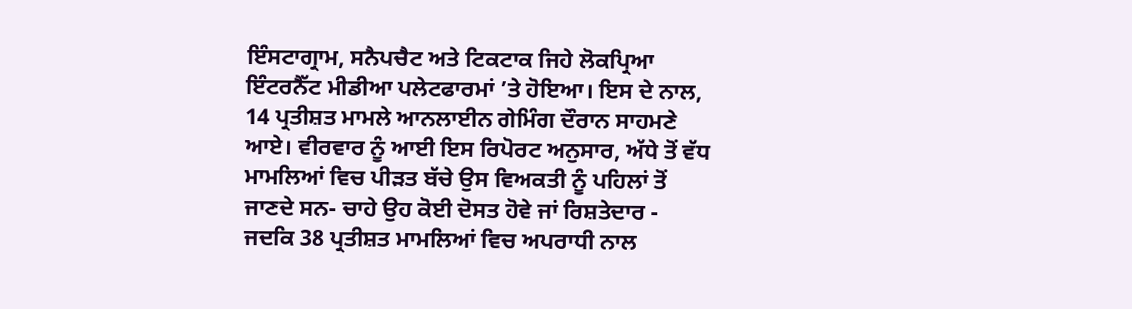ਇੰਸਟਾਗ੍ਰਾਮ, ਸਨੈਪਚੈਟ ਅਤੇ ਟਿਕਟਾਕ ਜਿਹੇ ਲੋਕਪ੍ਰਿਆ ਇੰਟਰਨੈੱਟ ਮੀਡੀਆ ਪਲੇਟਫਾਰਮਾਂ ’ਤੇ ਹੋਇਆ। ਇਸ ਦੇ ਨਾਲ, 14 ਪ੍ਰਤੀਸ਼ਤ ਮਾਮਲੇ ਆਨਲਾਈਨ ਗੇਮਿੰਗ ਦੌਰਾਨ ਸਾਹਮਣੇ ਆਏ। ਵੀਰਵਾਰ ਨੂੰ ਆਈ ਇਸ ਰਿਪੋਰਟ ਅਨੁਸਾਰ, ਅੱਧੇ ਤੋਂ ਵੱਧ ਮਾਮਲਿਆਂ ਵਿਚ ਪੀੜਤ ਬੱਚੇ ਉਸ ਵਿਅਕਤੀ ਨੂੰ ਪਹਿਲਾਂ ਤੋਂ ਜਾਣਦੇ ਸਨ- ਚਾਹੇ ਉਹ ਕੋਈ ਦੋਸਤ ਹੋਵੇ ਜਾਂ ਰਿਸ਼ਤੇਦਾਰ - ਜਦਕਿ 38 ਪ੍ਰਤੀਸ਼ਤ ਮਾਮਲਿਆਂ ਵਿਚ ਅਪਰਾਧੀ ਨਾਲ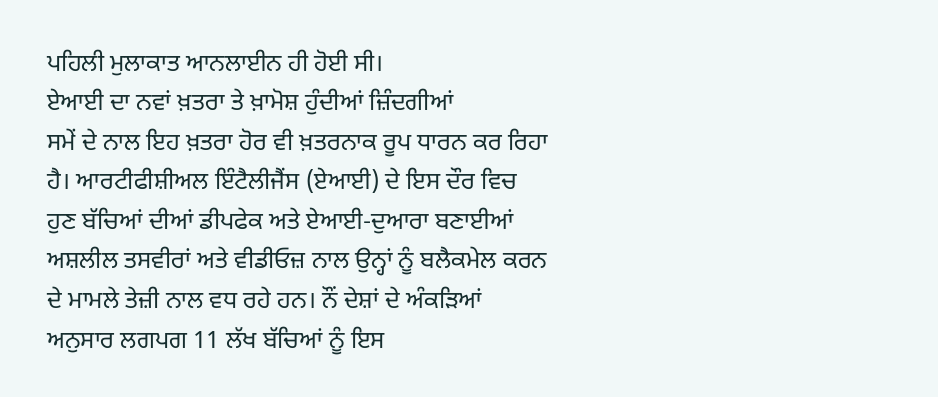ਪਹਿਲੀ ਮੁਲਾਕਾਤ ਆਨਲਾਈਨ ਹੀ ਹੋਈ ਸੀ।
ਏਆਈ ਦਾ ਨਵਾਂ ਖ਼ਤਰਾ ਤੇ ਖ਼ਾਮੋਸ਼ ਹੁੰਦੀਆਂ ਜ਼ਿੰਦਗੀਆਂ
ਸਮੇਂ ਦੇ ਨਾਲ ਇਹ ਖ਼ਤਰਾ ਹੋਰ ਵੀ ਖ਼ਤਰਨਾਕ ਰੂਪ ਧਾਰਨ ਕਰ ਰਿਹਾ ਹੈ। ਆਰਟੀਫੀਸ਼ੀਅਲ ਇੰਟੈਲੀਜੈਂਸ (ਏਆਈ) ਦੇ ਇਸ ਦੌਰ ਵਿਚ ਹੁਣ ਬੱਚਿਆਂ ਦੀਆਂ ਡੀਪਫੇਕ ਅਤੇ ਏਆਈ-ਦੁਆਰਾ ਬਣਾਈਆਂ ਅਸ਼ਲੀਲ ਤਸਵੀਰਾਂ ਅਤੇ ਵੀਡੀਓਜ਼ ਨਾਲ ਉਨ੍ਹਾਂ ਨੂੰ ਬਲੈਕਮੇਲ ਕਰਨ ਦੇ ਮਾਮਲੇ ਤੇਜ਼ੀ ਨਾਲ ਵਧ ਰਹੇ ਹਨ। ਨੌਂ ਦੇਸ਼ਾਂ ਦੇ ਅੰਕੜਿਆਂ ਅਨੁਸਾਰ ਲਗਪਗ 11 ਲੱਖ ਬੱਚਿਆਂ ਨੂੰ ਇਸ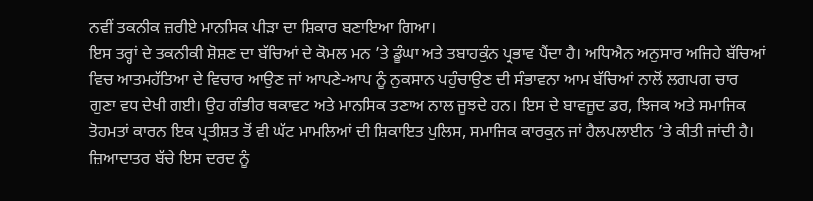ਨਵੀਂ ਤਕਨੀਕ ਜ਼ਰੀਏ ਮਾਨਸਿਕ ਪੀੜਾ ਦਾ ਸ਼ਿਕਾਰ ਬਣਾਇਆ ਗਿਆ।
ਇਸ ਤਰ੍ਹਾਂ ਦੇ ਤਕਨੀਕੀ ਸ਼ੋਸ਼ਣ ਦਾ ਬੱਚਿਆਂ ਦੇ ਕੋਮਲ ਮਨ ’ਤੇ ਡੂੰਘਾ ਅਤੇ ਤਬਾਹਕੁੰਨ ਪ੍ਰਭਾਵ ਪੈਂਦਾ ਹੈ। ਅਧਿਐਨ ਅਨੁਸਾਰ ਅਜਿਹੇ ਬੱਚਿਆਂ ਵਿਚ ਆਤਮਹੱਤਿਆ ਦੇ ਵਿਚਾਰ ਆਉਣ ਜਾਂ ਆਪਣੇ-ਆਪ ਨੂੰ ਨੁਕਸਾਨ ਪਹੁੰਚਾਉਣ ਦੀ ਸੰਭਾਵਨਾ ਆਮ ਬੱਚਿਆਂ ਨਾਲੋਂ ਲਗਪਗ ਚਾਰ ਗੁਣਾ ਵਧ ਦੇਖੀ ਗਈ। ਉਹ ਗੰਭੀਰ ਥਕਾਵਟ ਅਤੇ ਮਾਨਸਿਕ ਤਣਾਅ ਨਾਲ ਜੂਝਦੇ ਹਨ। ਇਸ ਦੇ ਬਾਵਜੂਦ ਡਰ, ਝਿਜਕ ਅਤੇ ਸਮਾਜਿਕ ਤੋਹਮਤਾਂ ਕਾਰਨ ਇਕ ਪ੍ਰਤੀਸ਼ਤ ਤੋਂ ਵੀ ਘੱਟ ਮਾਮਲਿਆਂ ਦੀ ਸ਼ਿਕਾਇਤ ਪੁਲਿਸ, ਸਮਾਜਿਕ ਕਾਰਕੁਨ ਜਾਂ ਹੈਲਪਲਾਈਨ ’ਤੇ ਕੀਤੀ ਜਾਂਦੀ ਹੈ। ਜ਼ਿਆਦਾਤਰ ਬੱਚੇ ਇਸ ਦਰਦ ਨੂੰ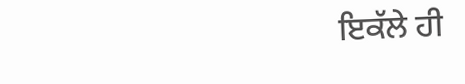ਇਕੱਲੇ ਹੀ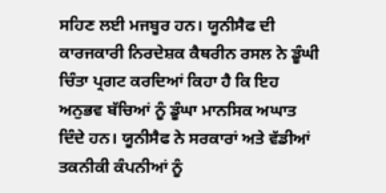ਸਹਿਣ ਲਈ ਮਜਬੂਰ ਹਨ। ਯੂਨੀਸੈਫ ਦੀ ਕਾਰਜਕਾਰੀ ਨਿਰਦੇਸ਼ਕ ਕੈਥਰੀਨ ਰਸਲ ਨੇ ਡੂੰਘੀ ਚਿੰਤਾ ਪ੍ਰਗਟ ਕਰਦਿਆਂ ਕਿਹਾ ਹੈ ਕਿ ਇਹ ਅਨੁਭਵ ਬੱਚਿਆਂ ਨੂੰ ਡੂੰਘਾ ਮਾਨਸਿਕ ਅਘਾਤ ਦਿੰਦੇ ਹਨ। ਯੂਨੀਸੈਫ ਨੇ ਸਰਕਾਰਾਂ ਅਤੇ ਵੱਡੀਆਂ ਤਕਨੀਕੀ ਕੰਪਨੀਆਂ ਨੂੰ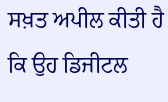ਸਖ਼ਤ ਅਪੀਲ ਕੀਤੀ ਹੈ ਕਿ ਉਹ ਡਿਜੀਟਲ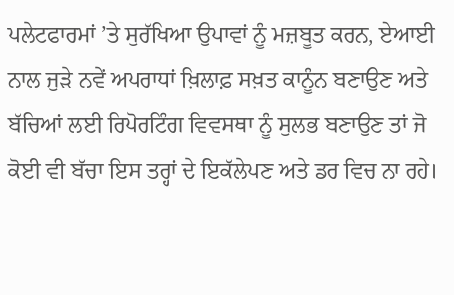ਪਲੇਟਫਾਰਮਾਂ ’ਤੇ ਸੁਰੱਖਿਆ ਉਪਾਵਾਂ ਨੂੰ ਮਜ਼ਬੂਤ ਕਰਨ, ਏਆਈ ਨਾਲ ਜੁੜੇ ਨਵੇਂ ਅਪਰਾਧਾਂ ਖ਼ਿਲਾਫ਼ ਸਖ਼ਤ ਕਾਨੂੰਨ ਬਣਾਉਣ ਅਤੇ ਬੱਚਿਆਂ ਲਈ ਰਿਪੋਰਟਿੰਗ ਵਿਵਸਥਾ ਨੂੰ ਸੁਲਭ ਬਣਾਉਣ ਤਾਂ ਜੋ ਕੋਈ ਵੀ ਬੱਚਾ ਇਸ ਤਰ੍ਹਾਂ ਦੇ ਇਕੱਲੇਪਣ ਅਤੇ ਡਰ ਵਿਚ ਨਾ ਰਹੇ।